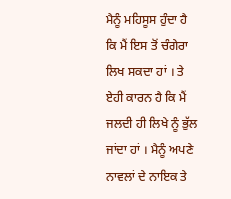ਮੈਨੂੰ ਮਹਿਸੂਸ ਹੁੰਦਾ ਹੈ ਕਿ ਮੈਂ ਇਸ ਤੋਂ ਚੰਗੇਰਾ ਲਿਖ ਸਕਦਾ ਹਾਂ । ਤੇ ਏਹੀ ਕਾਰਨ ਹੈ ਕਿ ਮੈਂ ਜਲਦੀ ਹੀ ਲਿਖੇ ਨੂੰ ਭੁੱਲ ਜਾਂਦਾ ਹਾਂ । ਮੈਨੂੰ ਅਪਣੇ ਨਾਵਲਾਂ ਦੇ ਨਾਇਕ ਤੇ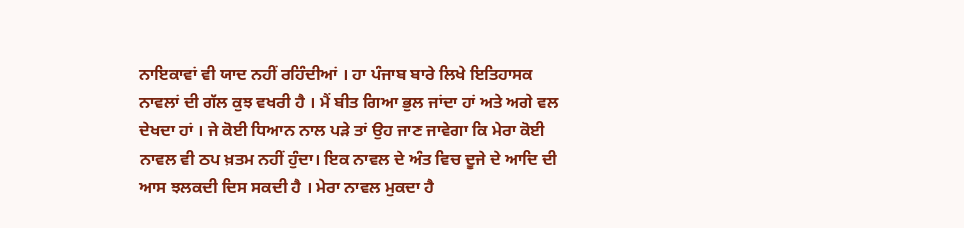ਨਾਇਕਾਵਾਂ ਵੀ ਯਾਦ ਨਹੀਂ ਰਹਿੰਦੀਆਂ । ਹਾ ਪੰਜਾਬ ਬਾਰੇ ਲਿਖੇ ਇਤਿਹਾਸਕ ਨਾਵਲਾਂ ਦੀ ਗੱਲ ਕੁਝ ਵਖਰੀ ਹੈ । ਮੈਂ ਬੀਤ ਗਿਆ ਭੁਲ ਜਾਂਦਾ ਹਾਂ ਅਤੇ ਅਗੇ ਵਲ ਦੇਖਦਾ ਹਾਂ । ਜੇ ਕੋਈ ਧਿਆਨ ਨਾਲ ਪੜੇ ਤਾਂ ਉਹ ਜਾਣ ਜਾਵੇਗਾ ਕਿ ਮੇਰਾ ਕੋਈ ਨਾਵਲ ਵੀ ਠਪ ਖ਼ਤਮ ਨਹੀਂ ਹੁੰਦਾ। ਇਕ ਨਾਵਲ ਦੇ ਅੰਤ ਵਿਚ ਦੂਜੇ ਦੇ ਆਦਿ ਦੀ ਆਸ ਝਲਕਦੀ ਦਿਸ ਸਕਦੀ ਹੈ । ਮੇਰਾ ਨਾਵਲ ਮੁਕਦਾ ਹੈ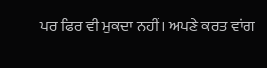ਪਰ ਫਿਰ ਵੀ ਮੁਕਦਾ ਨਹੀਂ। ਅਪਣੇ ਕਰਤ ਵਾਂਗ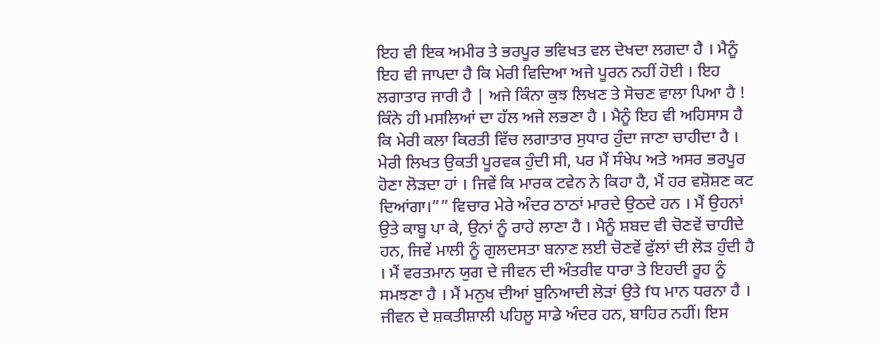ਇਹ ਵੀ ਇਕ ਅਮੀਰ ਤੇ ਭਰਪੂਰ ਭਵਿਖਤ ਵਲ ਦੇਖਦਾ ਲਗਦਾ ਹੈ । ਮੈਨੂੰ ਇਹ ਵੀ ਜਾਪਦਾ ਹੈ ਕਿ ਮੇਰੀ ਵਿਦਿਆ ਅਜੇ ਪੂਰਨ ਨਹੀਂ ਹੋਈ । ਇਹ ਲਗਾਤਾਰ ਜਾਰੀ ਹੈ | ਅਜੇ ਕਿੰਨਾ ਕੁਝ ਲਿਖਣ ਤੇ ਸੋਚਣ ਵਾਲਾ ਪਿਆ ਹੈ ! ਕਿੰਨੇ ਹੀ ਮਸਲਿਆਂ ਦਾ ਹੱਲ ਅਜੇ ਲਭਣਾ ਹੈ । ਮੈਨੂੰ ਇਹ ਵੀ ਅਹਿਸਾਸ ਹੈ ਕਿ ਮੇਰੀ ਕਲਾ ਕਿਰਤੀ ਵਿੱਚ ਲਗਾਤਾਰ ਸੁਧਾਰ ਹੁੰਦਾ ਜਾਣਾ ਚਾਹੀਦਾ ਹੈ । ਮੇਰੀ ਲਿਖਤ ਉਕਤੀ ਪੂਰਵਕ ਹੁੰਦੀ ਸੀ, ਪਰ ਮੈਂ ਸੰਖੇਪ ਅਤੇ ਅਸਰ ਭਰਪੂਰ ਹੋਣਾ ਲੋੜਦਾ ਹਾਂ । ਜਿਵੇਂ ਕਿ ਮਾਰਕ ਟਵੇਨ ਨੇ ਕਿਹਾ ਹੈ, ਮੈਂ ਹਰ ਵਸ਼ੋਸ਼ਣ ਕਟ ਦਿਆਂਗਾ।”” ਵਿਚਾਰ ਮੇਰੇ ਅੰਦਰ ਠਾਠਾਂ ਮਾਰਦੇ ਉਠਦੇ ਹਨ । ਮੈਂ ਉਹਨਾਂ ਉਤੇ ਕਾਬੂ ਪਾ ਕੇ, ਉਨਾਂ ਨੂੰ ਰਾਹੇ ਲਾਣਾ ਹੈ । ਮੈਨੂੰ ਸ਼ਬਦ ਵੀ ਚੋਣਵੇਂ ਚਾਹੀਦੇ ਹਨ, ਜਿਵੇਂ ਮਾਲੀ ਨੂੰ ਗੁਲਦਸਤਾ ਬਨਾਣ ਲਈ ਚੋਣਵੇਂ ਫੁੱਲਾਂ ਦੀ ਲੋੜ ਹੁੰਦੀ ਹੈ । ਮੈਂ ਵਰਤਮਾਨ ਯੁਗ ਦੇ ਜੀਵਨ ਦੀ ਅੰਤਰੀਵ ਧਾਰਾ ਤੇ ਇਹਦੀ ਰੂਹ ਨੂੰ ਸਮਝਣਾ ਹੈ । ਮੈਂ ਮਨੁਖ ਦੀਆਂ ਬੁਨਿਆਦੀ ਲੋੜਾਂ ਉਤੇ fਧ ਮਾਨ ਧਰਨਾ ਹੈ । ਜੀਵਨ ਦੇ ਸ਼ਕਤੀਸ਼ਾਲੀ ਪਹਿਲੂ ਸਾਡੇ ਅੰਦਰ ਹਨ, ਬਾਹਿਰ ਨਹੀਂ। ਇਸ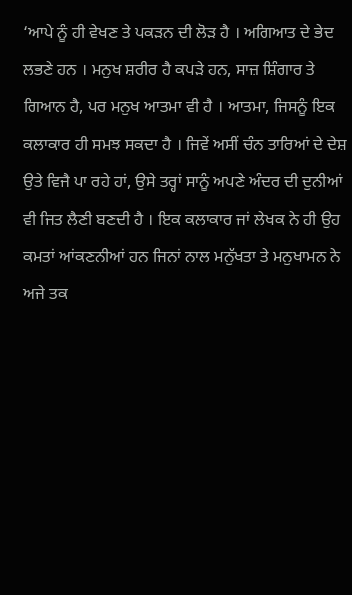‘ਆਪੇ ਨੂੰ ਹੀ ਵੇਖਣ ਤੇ ਪਕੜਨ ਦੀ ਲੋੜ ਹੈ । ਅਗਿਆਤ ਦੇ ਭੇਦ ਲਭਣੇ ਹਨ । ਮਨੁਖ ਸ਼ਰੀਰ ਹੈ ਕਪੜੇ ਹਨ, ਸਾਜ਼ ਸ਼ਿੰਗਾਰ ਤੇ ਗਿਆਨ ਹੈ, ਪਰ ਮਨੁਖ ਆਤਮਾ ਵੀ ਹੈ । ਆਤਮਾ, ਜਿਸਨੂੰ ਇਕ ਕਲਾਕਾਰ ਹੀ ਸਮਝ ਸਕਦਾ ਹੈ । ਜਿਵੇਂ ਅਸੀਂ ਚੰਨ ਤਾਰਿਆਂ ਦੇ ਦੇਸ਼ ਉਤੇ ਵਿਜੈ ਪਾ ਰਹੇ ਹਾਂ, ਉਸੇ ਤਰ੍ਹਾਂ ਸਾਨੂੰ ਅਪਣੇ ਅੰਦਰ ਦੀ ਦੁਨੀਆਂ ਵੀ ਜਿਤ ਲੈਣੀ ਬਣਦੀ ਹੈ । ਇਕ ਕਲਾਕਾਰ ਜਾਂ ਲੇਖਕ ਨੇ ਹੀ ਉਹ ਕਮਤਾਂ ਆਂਕਣਨੀਆਂ ਹਨ ਜਿਨਾਂ ਨਾਲ ਮਨੁੱਖਤਾ ਤੇ ਮਨੁਖਾਮਨ ਨੇ ਅਜੇ ਤਕ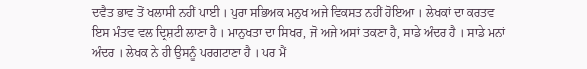ਦਵੈਤ ਭਾਵ ਤੋਂ ਖਲਾਸੀ ਨਹੀਂ ਪਾਈ । ਪੁਰਾ ਸਭਿਅਕ ਮਨੁਖ ਅਜੇ ਵਿਕਸਤ ਨਹੀਂ ਹੋਇਆ । ਲੇਖਕਾਂ ਦਾ ਕਰਤਵ ਇਸ ਮੰਤਵ ਵਲ ਦ੍ਰਿਸ਼ਟੀ ਲਾਣਾ ਹੈ । ਮਾਨੁਖਤਾ ਦਾ ਸਿਖਰ, ਜੋ ਅਜੇ ਅਸਾਂ ਤਕਣਾ ਹੈ, ਸਾਡੇ ਅੰਦਰ ਹੈ । ਸਾਡੇ ਮਨਾਂ ਅੰਦਰ । ਲੇਖਕ ਨੇ ਹੀ ਉਸਨੂੰ ਪਰਗਟਾਣਾ ਹੈ । ਪਰ ਮੈਂ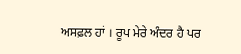ਅਸਫ਼ਲ ਹਾਂ । ਰੂਪ ਮੇਰੇ ਅੰਦਰ ਹੈ ਪਰ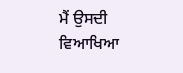ਮੈਂ ਉਸਦੀ ਵਿਆਖਿਆ